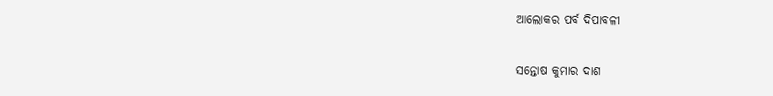ଆଲୋକର ପର୍ବ ଦିପାବଳୀ

ସନ୍ତୋଷ କୁମାର ଦାଶ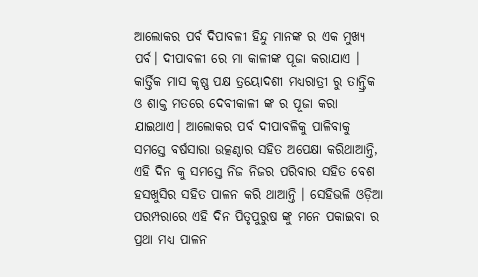ଆଲୋକର ପର୍ବ ଦିପାବଳୀ ହିନ୍ଦୁ ମାନଙ୍କ ର ଏକ ମୁଖ୍ୟ ପର୍ବ। ଦୀପାବଳୀ ରେ ମା କାଳୀଙ୍କ ପୂଜା କରାଯାଏ । କାର୍ତ୍ତିକ ମାସ କୃଷ୍ଣ ପକ୍ଷ ତ୍ରୟୋଦଶୀ ମଧ୍ୟରାତ୍ରୀ ରୁ ତାନ୍ତ୍ରିକ ଓ ଶାକ୍ତ ମତରେ ଦେବୀକାଳୀ ଙ୍କ ର ପୂଜା କରା ଯାଇଥାଏ। ଆଲୋକର ପର୍ବ ଦୀପାବଳିକୁ ପାଳିବାକୁ ସମସ୍ତେ ବର୍ଷସାରା ଉତ୍କଣ୍ଠାର ସହିତ ଅପେକ୍ଷା କରିଥାଆନ୍ତି, ଏହି ଦିନ‌ କୁ ସମସ୍ତେ ନିଜ ନିଜର ପରିବାର ସହିତ ବେଶ ହସଖୁସିର ସହିତ ପାଳନ କରି ଥାଆନ୍ତି । ସେହିଭଳି ଓଡ଼ିଆ ପରମ୍ପରାରେ ଏହି ଦିନ ପିତୃପୁରୁଷ ଙ୍କୁ ମନେ ପକାଇବା ର ପ୍ରଥା ମଧ୍ୟ ପାଳନ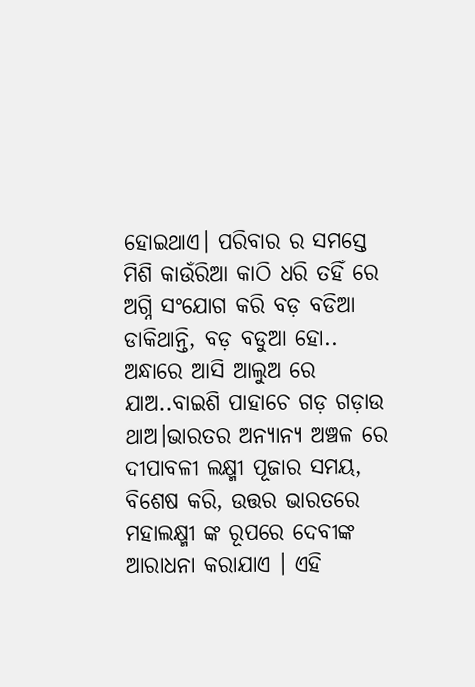ହୋଇଥାଏ। ପରିବାର ର ସମସ୍ତେ ମିଶି କାଉଁରିଆ କାଠି ଧରି ତହିଁ ରେ ଅଗ୍ନି ସଂଯୋଗ କରି ବଡ଼ ବଡିଆ ଡାକିଥାନ୍ତି, ବଡ଼ ବଡୁଆ ହୋ.. ଅନ୍ଧାରେ ଆସି ଆଲୁଅ ରେ ଯାଅ..ବାଇଶି ପାହାଚେ ଗଡ଼ ଗଡ଼ାଉ ଥାଅ।ଭାରତର ଅନ୍ୟାନ୍ୟ ଅଞ୍ଚଳ ରେ ଦୀପାବଳୀ ଲକ୍ଷ୍ମୀ ପୂଜାର ସମୟ, ବିଶେଷ କରି, ଉତ୍ତର ଭାରତରେ ମହାଲକ୍ଷ୍ମୀ ଙ୍କ ରୂପରେ ଦେବୀଙ୍କ ଆରାଧନା କରାଯାଏ । ଏହି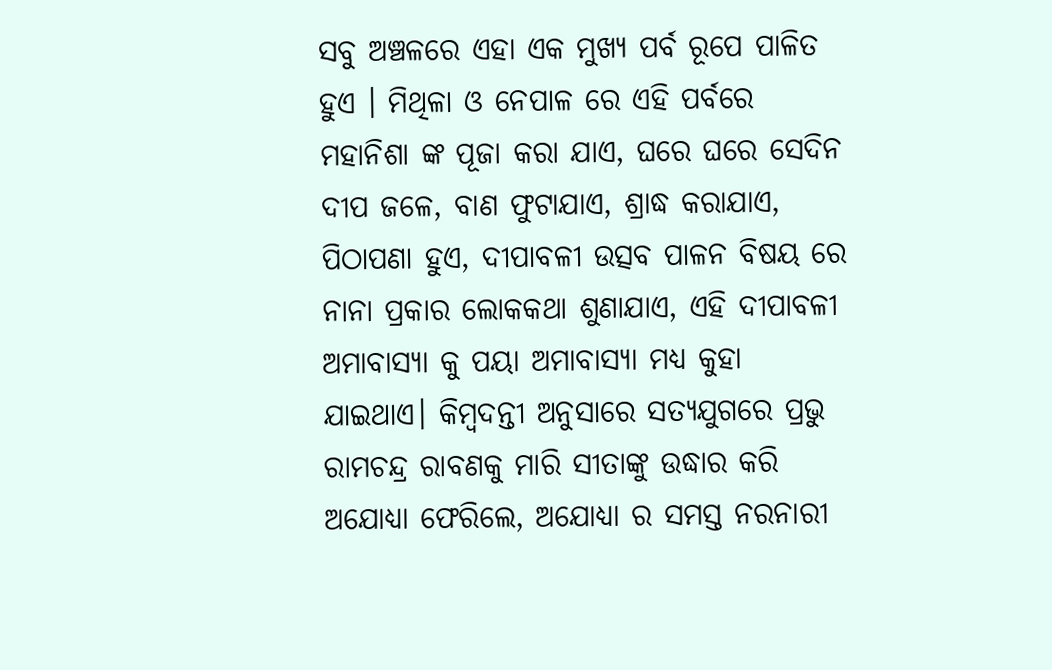ସବୁ ଅଞ୍ଚଳରେ ଏହା ଏକ ମୁଖ୍ୟ ପର୍ବ ରୂପେ ପାଳିତ ହୁଏ । ମିଥିଳା ଓ ନେପାଳ ରେ ଏହି ପର୍ବରେ ମହାନିଶା ଙ୍କ ପୂଜା କରା ଯାଏ, ଘରେ ଘରେ ସେଦିନ ଦୀପ ଜଳେ, ବାଣ ଫୁଟାଯାଏ, ଶ୍ରାଦ୍ଧ କରାଯାଏ, ପିଠାପଣା ହୁଏ, ଦୀପାବଳୀ ଉତ୍ସବ ପାଳନ ବିଷୟ ରେ ନାନା ପ୍ରକାର ଲୋକକଥା ଶୁଣାଯାଏ, ଏହି ଦୀପାବଳୀ ଅମାବାସ୍ୟା କୁ ପୟା ଅମାବାସ୍ୟା ମଧ୍ୟ କୁହା ଯାଇଥାଏ। କିମ୍ବଦନ୍ତୀ ଅନୁସାରେ ସତ୍ୟଯୁଗରେ ପ୍ରଭୁ ରାମଚନ୍ଦ୍ର ରାବଣକୁ ମାରି ସୀତାଙ୍କୁ ଉଦ୍ଧାର କରି ଅଯୋଧ୍ୟା ଫେରିଲେ, ଅଯୋଧ୍ୟା ର ସମସ୍ତ ନରନାରୀ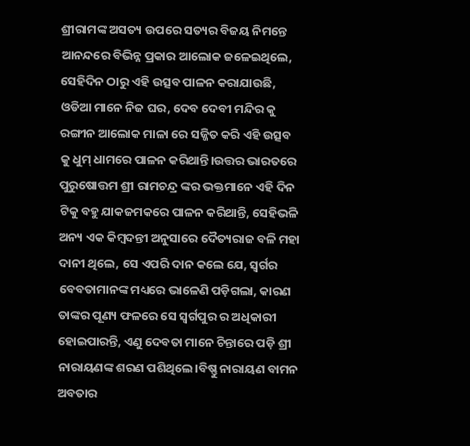ଶ୍ରୀରାମଙ୍କ ଅସତ୍ୟ ଉପରେ ସତ୍ୟର ବିଜୟ ନିମନ୍ତେ ଆନନ୍ଦରେ ବିଭିନ୍ନ ପ୍ରକାର ଆଲୋକ ଜଳେଇଥିଲେ, ସେହିଦିନ ଠାରୁ ଏହି ଉତ୍ସବ ପାଳନ କରାଯାଉଛି, ଓଡିଆ ମାନେ ନିଜ ଘର, ଦେବ ଦେବୀ ମନ୍ଦିର କୁ ରଙ୍ଗୀନ ଆଲୋକ ମାଳା ରେ ସଜ୍ଜିତ କରି ଏହି ଉତ୍ସବ କୁ ଧୁମ୍ ଧାମରେ ପାଳନ କରିଥାନ୍ତି।ଉତ୍ତର ଭାରତରେ ପୁରୁଷୋତ୍ତମ ଶ୍ରୀ ରାମଚନ୍ଦ୍ର ଙ୍କର ଭକ୍ତମାନେ ଏହି ଦିନ ଟିକୁ ବହୁ ଯାକଜମକରେ ପାଳନ କରିଥାନ୍ତି, ସେହିଭଳି ଅନ୍ୟ ଏକ କିମ୍ୱଦନ୍ତୀ ଅନୁସାରେ ଦୈତ୍ୟରାଜ ବଳି ମହା ଦାନୀ ଥିଲେ, ସେ ଏପରି ଦାନ କଲେ ଯେ, ସ୍ଵର୍ଗର ବେବତାମାନଙ୍କ ମଧ୍ୟରେ ଭାଳେଣି ପଡ଼ିଗଲା, କାରଣ ତାଙ୍କର ପୂଣ୍ୟ ଫଳରେ ସେ ସ୍ୱର୍ଗପୁର ର ଅଧିକାରୀ ହୋଇପାରନ୍ତି, ଏଣୁ ଦେବତା ମାନେ ଚିନ୍ତାରେ ପଡ଼ି ଶ୍ରୀ ନାରାୟଣଙ୍କ ଶରଣ ପଶିଥିଲେ।ବିଷ୍ଣୁ ନାରାୟଣ ବାମନ ଅବତାର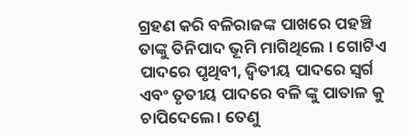ଗ୍ରହଣ କରି ବଳିରାଜଙ୍କ ପାଖରେ ପହଞ୍ଚି ତାଙ୍କୁ ତିନିପାଦ ଭୂମି ମାଗିଥିଲେ । ଗୋଟିଏ ପାଦରେ ପୃଥିବୀ, ଦ୍ଵିତୀୟ ପାଦରେ ସ୍ୱର୍ଗ ଏବଂ ତୃତୀୟ ପାଦରେ ବଳି ଙ୍କୁ ପାତାଳ କୁ ଚାପିଦେଲେ। ତେଣୁ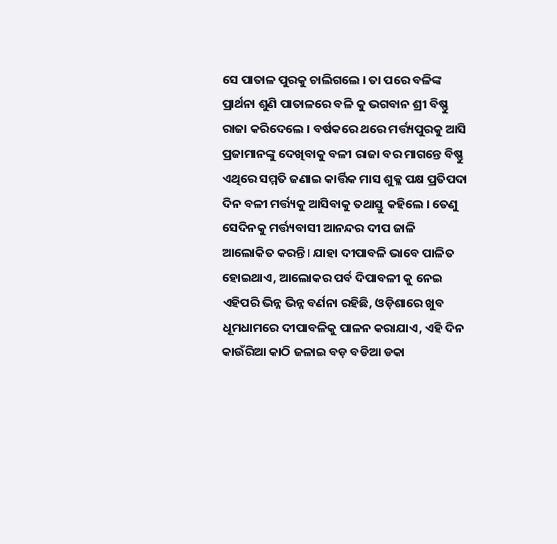ସେ ପାତାଳ ପୁରକୁ ଚାଲିଗଲେ । ତା ପରେ ବଳିଙ୍କ ପ୍ରାର୍ଥନା ଶୁଣି ପାତାଳରେ ବଳି କୁ ଭଗବାନ ଶ୍ରୀ ବିଷ୍ଣୁ ରାଜା କରିଦେଲେ । ବର୍ଷକରେ ଥରେ ମର୍ତ୍ତ୍ୟପୁରକୁ ଆସି ପ୍ରଜାମାନଙ୍କୁ ଦେଖିବାକୁ ବଳୀ ରାଜା ବର ମାଗନ୍ତେ ବିଷ୍ଣୁ ଏଥିରେ ସମ୍ମତି ଜଣାଇ କାର୍ତ୍ତିକ ମାସ ଶୁକ୍ଳ ପକ୍ଷ ପ୍ରତିପଦା ଦିନ ବଳୀ ମର୍ତ୍ତ୍ୟକୁ ଆସିବାକୁ ତଥାସ୍ତୁ କହିଲେ । ତେଣୁ ସେଦିନକୁ ମର୍ତ୍ତ୍ୟବାସୀ ଆନନ୍ଦର ଦୀପ ଜାଳି ଆଲୋକିତ କରନ୍ତି I ଯାହା ଦୀପାବଳି ଭାବେ ପାଳିତ ହୋଇଥାଏ, ଆଲୋକର ପର୍ବ ଦିପାବଳୀ କୁ ନେଇ ଏହିପରି ଭିନ୍ନ ଭିନ୍ନ ବର୍ଣନା ରହିଛି, ଓଡ଼ିଶାରେ ଖୁବ ଧୂମଧାମରେ ଦୀପାବଳିକୁ ପାଳନ କରାଯାଏ, ଏହି ଦିନ କାଉଁରିଆ କାଠି ଜଳାଇ ବଡ଼ ବଡିଆ ଡକା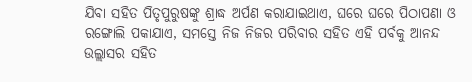ଯିବା ସହିତ ପିତୃପୁରୁଷଙ୍କୁ ଶ୍ରାଦ୍ଧ ଅର୍ପଣ କରାଯାଇଥାଏ, ଘରେ ଘରେ ପିଠାପଣା ଓ ରଙ୍ଗୋଲି ପକାଯାଏ, ସମସ୍ତେ ନିଜ ନିଜର ପରିବାର ସହିତ ଏହି ପର୍ବକୁ ଆନନ୍ଦ ଉଲ୍ଲାସର ସହିତ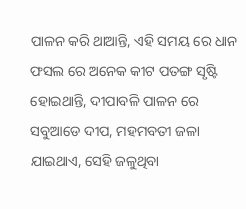ପାଳନ କରି ଥାଆନ୍ତି, ଏହି ସମୟ ରେ ଧାନ ଫସଲ ରେ ଅନେକ କୀଟ ପତଙ୍ଗ ସୃଷ୍ଟି ହୋଇଥାନ୍ତି, ଦୀପାବଳି ପାଳନ ରେ ସବୁଆଡେ ଦୀପ, ମହମବତୀ ଜଳା ଯାଇଥାଏ, ସେହି ଜଳୁଥିବା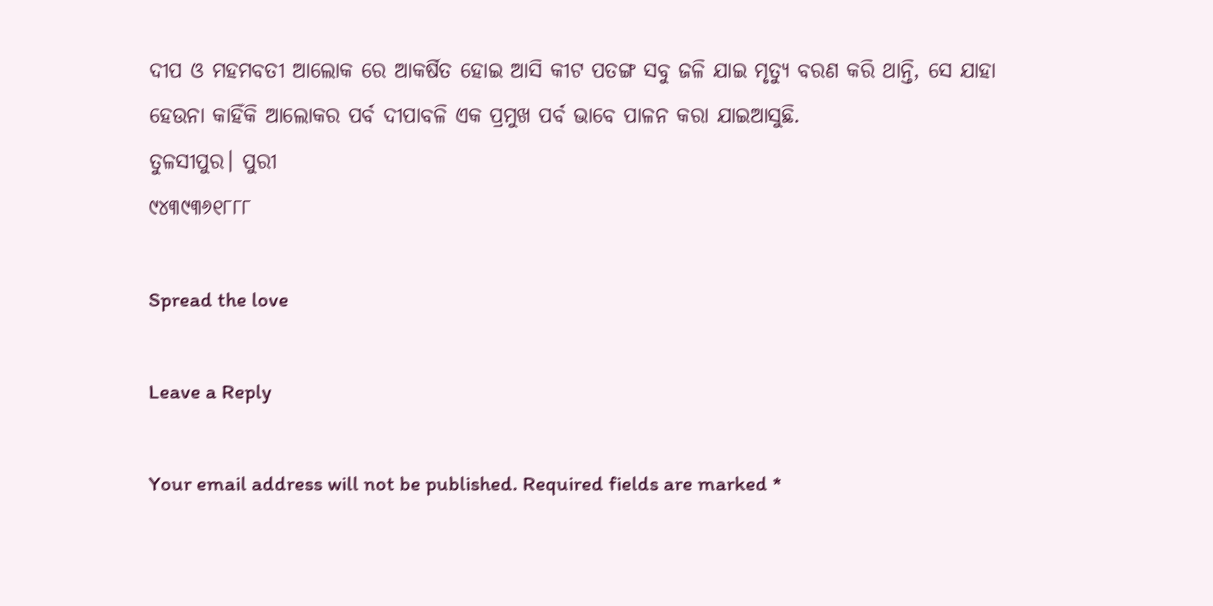ଦୀପ ଓ ମହମବତୀ ଆଲୋକ ରେ ଆକର୍ଷିତ ହୋଇ ଆସି କୀଟ ପତଙ୍ଗ ସବୁ ଜଳି ଯାଇ ମୃତ୍ୟୁ ବରଣ କରି ଥାନ୍ତି, ସେ ଯାହା ହେଉନା କାହିଁକି ଆଲୋକର ପର୍ବ ଦୀପାବଳି ଏକ ପ୍ରମୁଖ ପର୍ବ ଭାବେ ପାଳନ କରା ଯାଇଆସୁଛି.
ତୁଳସୀପୁର। ପୁରୀ
୯୪୩୯୩୬୧୮୮୮

Spread the love

Leave a Reply

Your email address will not be published. Required fields are marked *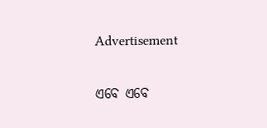Advertisement

ଏବେ ଏବେ